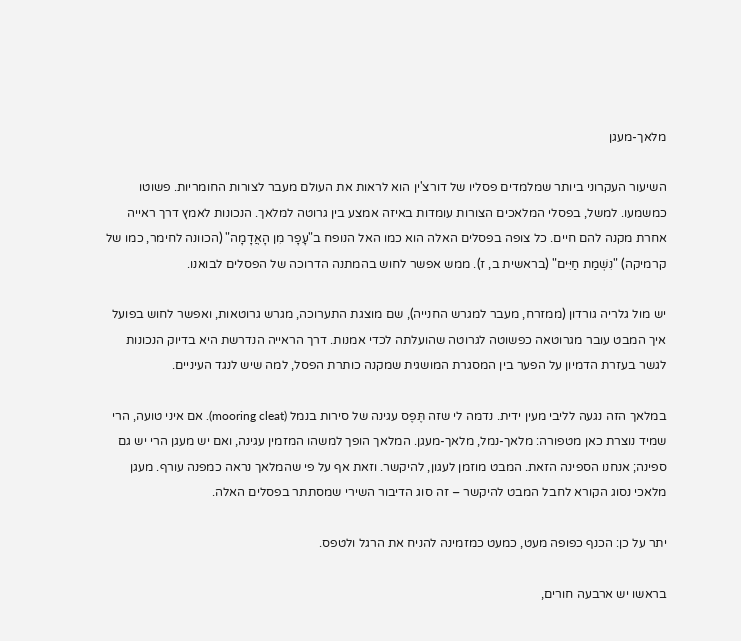מלאך-מעגן

השיעור העקרוני ביותר שמלמדים פסליו של דורצ'ין הוא לראות את העולם מעבר לצורות החומריות. פשוטו כמשמעו. למשל, בפסלי המלאכים הצורות עומדות באיזה אמצע בין גרוטה למלאך. הנכונות לאמץ דרך ראייה אחרת מקנה להם חיים. כל צופה בפסלים האלה הוא כמו האל הנופח ב"עָפָר מִן הָאֲדָמָה" (הכוונה לחימר, כמו של קרמיקה) "נִשְׁמַת חַיִּים" (בראשית ב, ז). ממש אפשר לחוש בהמתנה הדרוכה של הפסלים לבואנו.

יש מול גלריה גורדון (ממזרח, מעבר למגרש החנייה), שם מוצגת התערוכה, מגרש גרוטאות, ואפשר לחוש בפועל איך המבט עובר מגרוטאה כפשוטה לגרוטה שהועלתה לכדי אמנות. דרך הראייה הנדרשת היא בדיוק הנכונות לגשר בעזרת הדמיון על הפער בין המסגרת המושגית שמקנה כותרת הפסל, למה שיש לנגד העיניים.

במלאך הזה נגעה לליבי מעין ידית. נדמה לי שזה תֶּפֶס עגינה של סירות בנמל (mooring cleat). אם איני טועה, הרי שמיד נוצרת כאן מטפורה: מלאך-נמל, מלאך-מעגן. המלאך הופך למשהו המזמין עגינה, ואם יש מעגן הרי יש גם ספינה; אנחנו הספינה הזאת. המבט מוזמן לעגון, להיקשר. וזאת אף על פי שהמלאך נראה כמפנה עורף. מעגן מלאכי נסוג הקורא לחבל המבט להיקשר – זה סוג הדיבור השירי שמסתתר בפסלים האלה.

יתר על כן: הכנף כפופה מעט, כמעט כמזמינה להניח את הרגל ולטפס.

בראשו יש ארבעה חורים,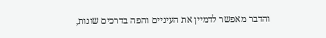והדבר מאפשר לדמיין את העיניים והפה בדרכים שונות,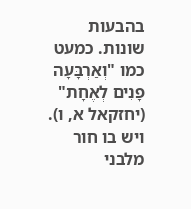בהבעות שונות. כמעט כמו "וְאַרְבָּעָה פָנִים לְאֶחָת" (יחזקאל א, ו). ויש בו חור מלבני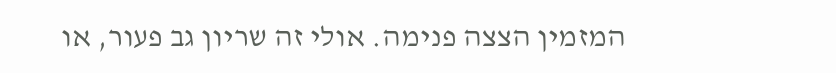המזמין הצצה פנימה. אולי זה שריון גב פעור, או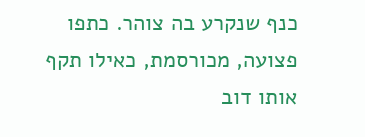כנף שנקרע בה צוהר. כתפו פצועה, מכורסמת, כאילו תקף אותו דוב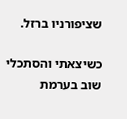שציפורניו ברזל.

כשיצאתי והסתכלי שוב בערמת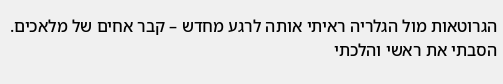הגרוטאות מול הגלריה ראיתי אותה לרגע מחדש – קבר אחים של מלאכים. הסבתי את ראשי והלכתי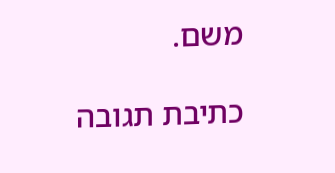משם.

כתיבת תגובה